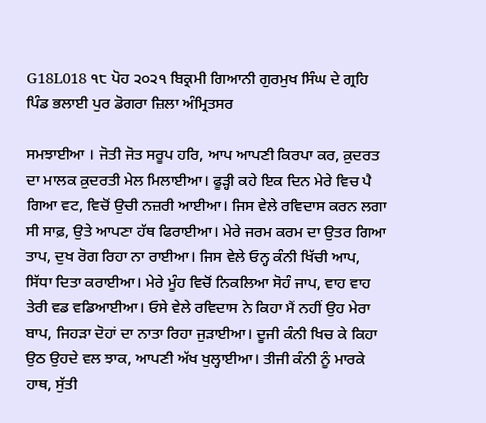G18L018 ੧੮ ਪੋਹ ੨੦੨੧ ਬਿਕ੍ਰਮੀ ਗਿਆਨੀ ਗੁਰਮੁਖ ਸਿੰਘ ਦੇ ਗ੍ਰਹਿ ਪਿੰਡ ਭਲਾਈ ਪੁਰ ਡੋਗਰਾ ਜ਼ਿਲਾ ਅੰਮ੍ਰਿਤਸਰ

ਸਮਝਾਈਆ । ਜੋਤੀ ਜੋਤ ਸਰੂਪ ਹਰਿ, ਆਪ ਆਪਣੀ ਕਿਰਪਾ ਕਰ, ਕ਼ੁਦਰਤ ਦਾ ਮਾਲਕ ਕ਼ੁਦਰਤੀ ਮੇਲ ਮਿਲਾਈਆ। ਫੂੜ੍ਹੀ ਕਹੇ ਇਕ ਦਿਨ ਮੇਰੇ ਵਿਚ ਪੈ ਗਿਆ ਵਟ, ਵਿਚੋਂ ਉਚੀ ਨਜ਼ਰੀ ਆਈਆ। ਜਿਸ ਵੇਲੇ ਰਵਿਦਾਸ ਕਰਨ ਲਗਾ ਸੀ ਸਾਫ਼, ਉਤੇ ਆਪਣਾ ਹੱਥ ਫਿਰਾਈਆ। ਮੇਰੇ ਜਰਮ ਕਰਮ ਦਾ ਉਤਰ ਗਿਆ ਤਾਪ, ਦੁਖ ਰੋਗ ਰਿਹਾ ਨਾ ਰਾਈਆ। ਜਿਸ ਵੇਲੇ ਓਨ੍ਹ ਕੰਨੀ ਖਿੱਚੀ ਆਪ, ਸਿੱਧਾ ਦਿਤਾ ਕਰਾਈਆ। ਮੇਰੇ ਮੂੰਹ ਵਿਚੋਂ ਨਿਕਲਿਆ ਸੋਹੰ ਜਾਪ, ਵਾਹ ਵਾਹ ਤੇਰੀ ਵਡ ਵਡਿਆਈਆ। ਓਸੇ ਵੇਲੇ ਰਵਿਦਾਸ ਨੇ ਕਿਹਾ ਮੈਂ ਨਹੀਂ ਉਹ ਮੇਰਾ ਬਾਪ, ਜਿਹੜਾ ਦੋਹਾਂ ਦਾ ਨਾਤਾ ਰਿਹਾ ਜੁੜਾਈਆ। ਦੂਜੀ ਕੰਨੀ ਖਿਚ ਕੇ ਕਿਹਾ ਉਠ ਉਹਦੇ ਵਲ ਝਾਕ, ਆਪਣੀ ਅੱਖ ਖੁਲ੍ਹਾਈਆ। ਤੀਜੀ ਕੰਨੀ ਨੂੰ ਮਾਰਕੇ ਹਾਥ, ਸੁੱਤੀ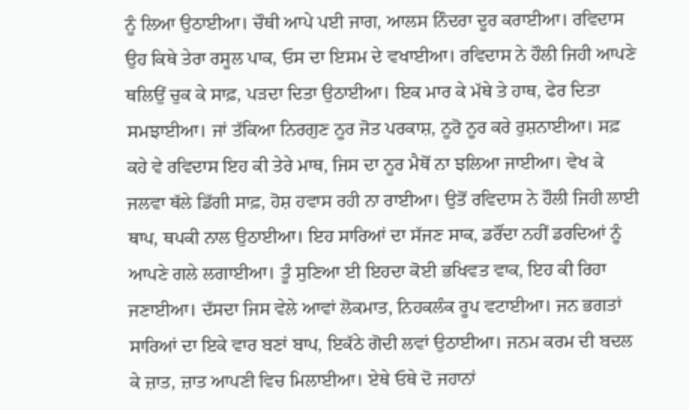ਨੂੰ ਲਿਆ ਉਠਾਈਆ। ਚੌਥੀ ਆਪੇ ਪਈ ਜਾਗ, ਆਲਸ ਨਿੰਦਰਾ ਦੂਰ ਕਰਾਈਆ। ਰਵਿਦਾਸ ਉਹ ਕਿਥੇ ਤੇਰਾ ਰਸੂਲ ਪਾਕ, ਓਸ ਦਾ ਇਸਮ ਦੇ ਵਖਾਈਆ। ਰਵਿਦਾਸ ਨੇ ਹੌਲੀ ਜਿਹੀ ਆਪਣੇ ਥਲਿਉਂ ਚੁਕ ਕੇ ਸਾਫ਼, ਪੜਦਾ ਦਿਤਾ ਉਠਾਈਆ। ਇਕ ਮਾਰ ਕੇ ਮੱਥੇ ਤੇ ਹਾਥ, ਫੇਰ ਦਿਤਾ ਸਮਝਾਈਆ। ਜਾਂ ਤੱਕਿਆ ਨਿਰਗੁਣ ਨੂਰ ਜੋਤ ਪਰਕਾਸ਼, ਨੂਰੋ ਨੂਰ ਕਰੇ ਰੁਸ਼ਨਾਈਆ। ਸਫ਼ ਕਹੇ ਵੇ ਰਵਿਦਾਸ ਇਹ ਕੀ ਤੇਰੇ ਮਾਥ, ਜਿਸ ਦਾ ਨੂਰ ਮੈਥੋਂ ਨਾ ਝਲਿਆ ਜਾਈਆ। ਵੇਖ ਕੇ ਜਲਵਾ ਥੱਲੇ ਡਿੱਗੀ ਸਾਫ਼, ਹੋਸ਼ ਹਵਾਸ ਰਹੀ ਨਾ ਰਾਈਆ। ਉਤੋਂ ਰਵਿਦਾਸ ਨੇ ਹੌਲੀ ਜਿਹੀ ਲਾਈ ਥਾਪ, ਥਪਕੀ ਨਾਲ ਉਠਾਈਆ। ਇਹ ਸਾਰਿਆਂ ਦਾ ਸੱਜਣ ਸਾਕ, ਡਰੌਂਦਾ ਨਹੀਂ ਡਰਦਿਆਂ ਨੂੰ ਆਪਣੇ ਗਲੇ ਲਗਾਈਆ। ਤੂੰ ਸੁਣਿਆ ਈ ਇਹਦਾ ਕੋਈ ਭਖਿਵਤ ਵਾਕ, ਇਹ ਕੀ ਰਿਹਾ ਜਣਾਈਆ। ਦੱਸਦਾ ਜਿਸ ਵੇਲੇ ਆਵਾਂ ਲੋਕਮਾਤ, ਨਿਹਕਲੰਕ ਰੂਪ ਵਟਾਈਆ। ਜਨ ਭਗਤਾਂ ਸਾਰਿਆਂ ਦਾ ਇਕੇ ਵਾਰ ਬਣਾਂ ਬਾਪ, ਇਕੱਠੇ ਗੋਦੀ ਲਵਾਂ ਉਠਾਈਆ। ਜਨਮ ਕਰਮ ਦੀ ਬਦਲ ਕੇ ਜ਼ਾਤ, ਜ਼ਾਤ ਆਪਣੀ ਵਿਚ ਮਿਲਾਈਆ। ਏਥੇ ਓਥੇ ਦੋ ਜਹਾਨਾਂ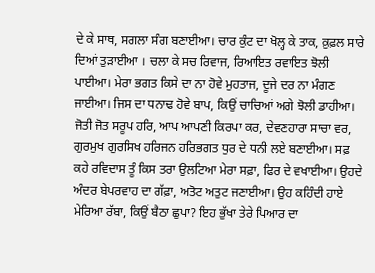ਦੇ ਕੇ ਸਾਥ, ਸਗਲਾ ਸੰਗ ਬਣਾਈਆ। ਚਾਰ ਕੁੰਟ ਦਾ ਖੋਲ੍ਹ ਕੇ ਤਾਕ, ਕ਼ੁਫ਼ਲ ਸਾਰੇ ਦਿਆਂ ਤੁੜਾਈਆ । ਚਲਾ ਕੇ ਸਚ ਰਿਵਾਜ, ਰਿਆਇਤ ਰਵਾਇਤ ਝੋਲੀ ਪਾਈਆ। ਮੇਰਾ ਭਗਤ ਕਿਸੇ ਦਾ ਨਾ ਹੋਵੇ ਮੁਹਤਾਜ, ਦੂਜੇ ਦਰ ਨਾ ਮੰਗਣ ਜਾਈਆ। ਜਿਸ ਦਾ ਧਨਾਢ ਹੋਵੇ ਬਾਪ, ਕਿਉਂ ਚਾਚਿਆਂ ਅਗੇ ਝੋਲੀ ਡਾਹੀਆ। ਜੋਤੀ ਜੋਤ ਸਰੂਪ ਹਰਿ, ਆਪ ਆਪਣੀ ਕਿਰਪਾ ਕਰ, ਦੇਵਣਹਾਰਾ ਸਾਚਾ ਵਰ, ਗੁਰਮੁਖ ਗੁਰਸਿਖ ਹਰਿਜਨ ਹਰਿਭਗਤ ਧੁਰ ਦੇ ਧਨੀ ਲਏ ਬਣਾਈਆ। ਸਫ਼ ਕਹੇ ਰਵਿਦਾਸ ਤੂੰ ਕਿਸ ਤਰਾ ਉਲਟਿਆ ਮੇਰਾ ਸਫ਼ਾ, ਫਿਰ ਦੇ ਵਖਾਈਆ। ਉਹਦੇ ਅੰਦਰ ਬੇਪਰਵਾਹ ਦਾ ਗੱਫ਼ਾ, ਅਤੋਟ ਅਤੁਟ ਜਣਾਈਆ। ਉਹ ਕਹਿੰਦੀ ਹਾਏ ਮੇਰਿਆ ਰੱਬਾ, ਕਿਉਂ ਬੈਠਾ ਛੁਪਾ? ਇਹ ਭੁੱਖਾ ਤੇਰੇ ਪਿਆਰ ਦਾ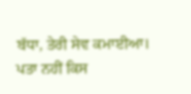ਬੱਧਾ, ਤੇਰੀ ਸੇਵ ਕਮਾਈਆ। ਪਤਾ ਨਹੀਂ ਕਿਸ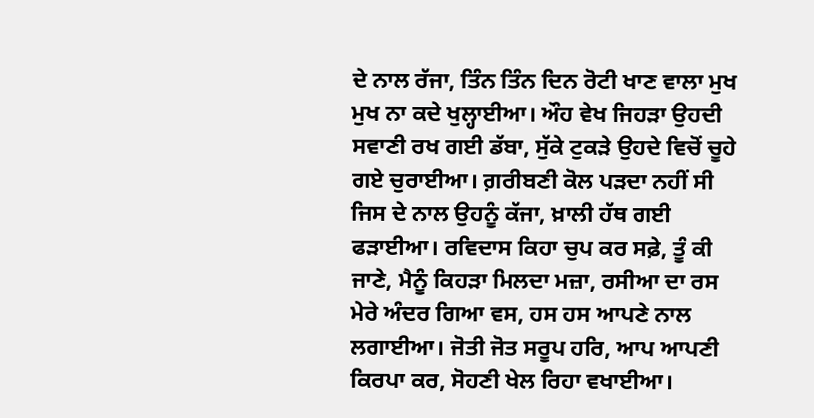ਦੇ ਨਾਲ ਰੱਜਾ, ਤਿੰਨ ਤਿੰਨ ਦਿਨ ਰੋਟੀ ਖਾਣ ਵਾਲਾ ਮੁਖ ਮੁਖ ਨਾ ਕਦੇ ਖੁਲ੍ਹਾਈਆ। ਔਹ ਵੇਖ ਜਿਹੜਾ ਉਹਦੀ ਸਵਾਣੀ ਰਖ ਗਈ ਡੱਬਾ, ਸੁੱਕੇ ਟੁਕੜੇ ਉਹਦੇ ਵਿਚੋਂ ਚੂਹੇ ਗਏ ਚੁਰਾਈਆ। ਗ਼ਰੀਬਣੀ ਕੋਲ ਪੜਦਾ ਨਹੀਂ ਸੀ ਜਿਸ ਦੇ ਨਾਲ ਉਹਨੂੰ ਕੱਜਾ, ਖ਼ਾਲੀ ਹੱਥ ਗਈ ਫੜਾਈਆ। ਰਵਿਦਾਸ ਕਿਹਾ ਚੁਪ ਕਰ ਸਫ਼ੇ, ਤੂੰ ਕੀ ਜਾਣੇ, ਮੈਨੂੰ ਕਿਹੜਾ ਮਿਲਦਾ ਮਜ਼ਾ, ਰਸੀਆ ਦਾ ਰਸ ਮੇਰੇ ਅੰਦਰ ਗਿਆ ਵਸ, ਹਸ ਹਸ ਆਪਣੇ ਨਾਲ ਲਗਾਈਆ। ਜੋਤੀ ਜੋਤ ਸਰੂਪ ਹਰਿ, ਆਪ ਆਪਣੀ ਕਿਰਪਾ ਕਰ, ਸੋਹਣੀ ਖੇਲ ਰਿਹਾ ਵਖਾਈਆ।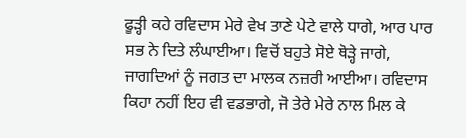ਫੂੜ੍ਹੀ ਕਹੇ ਰਵਿਦਾਸ ਮੇਰੇ ਵੇਖ ਤਾਣੇ ਪੇਟੇ ਵਾਲੇ ਧਾਗੇ, ਆਰ ਪਾਰ ਸਭ ਨੇ ਦਿਤੇ ਲੰਘਾਈਆ। ਵਿਚੋਂ ਬਹੁਤੇ ਸੋਏ ਥੋੜ੍ਹੇ ਜਾਗੇ, ਜਾਗਦਿਆਂ ਨੂੰ ਜਗਤ ਦਾ ਮਾਲਕ ਨਜ਼ਰੀ ਆਈਆ। ਰਵਿਦਾਸ ਕਿਹਾ ਨਹੀਂ ਇਹ ਵੀ ਵਡਭਾਗੇ, ਜੋ ਤੇਰੇ ਮੇਰੇ ਨਾਲ ਮਿਲ ਕੇ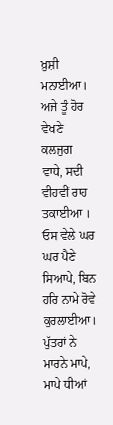ਖ਼ੁਸ਼ੀ ਮਨਾਈਆ। ਅਜੇ ਤੂੰ ਹੋਰ ਵੇਖਣੇ ਕਲਜੁਗ ਵਾਧੇ, ਸਦੀ ਵੀਹਵੀਂ ਰਾਹ ਤਕਾਈਆ । ਓਸ ਵੇਲੇ ਘਰ ਘਰ ਪੈਣੇ ਸਿਆਪੇ, ਬਿਨ ਹਰਿ ਨਾਮੇ ਰੋਵੇ ਕੁਰਲਾਈਆ। ਪੁੱਤਰਾਂ ਨੇ ਮਾਰਨੇ ਮਾਪੇ, ਮਾਪੇ ਧੀਆਂ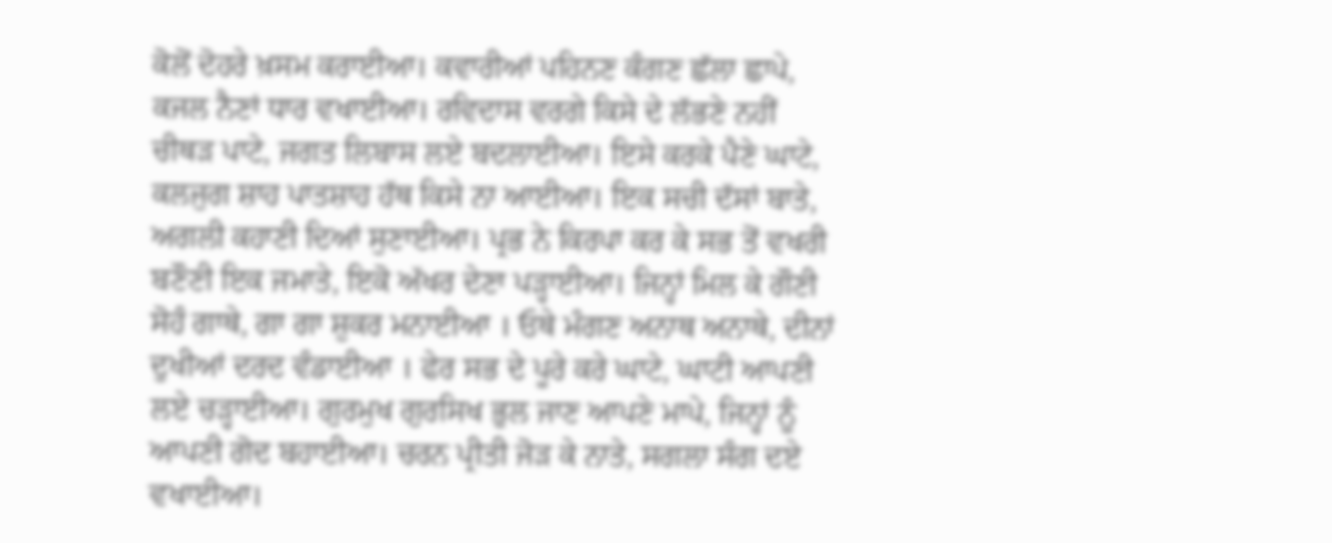ਕੋਲੋਂ ਦੋਹਰੇ ਖ਼ਸਮ ਕਰਾਈਆ। ਕਵਾਰੀਆਂ ਪਹਿਨਣ ਕੰਗਣ ਛੱਲਾ ਛਾਪੇ, ਕਜਲ ਨੈਣਾਂ ਧਾਰ ਵਖਾਈਆ। ਰਵਿਦਾਸ ਵਰਗੇ ਕਿਸੇ ਦੇ ਲੱਭਣੇ ਨਹੀਂ ਚੀਥੜ ਪਾਟੇ, ਜਗਤ ਲਿਬਾਸ ਲਏ ਬਦਲਾਈਆ। ਇਸੇ ਕਰਕੇ ਪੈਣੇ ਘਾਟੇ, ਕਲਜੁਗ ਸ਼ਾਹ ਪਾਤਸ਼ਾਹ ਹੱਥ ਕਿਸੇ ਨਾ ਆਈਆ। ਇਕ ਸਚੀ ਦੱਸਾਂ ਬਾਤੇ, ਅਗਲੀ ਕਹਾਣੀ ਦਿਆਂ ਸੁਣਾਈਆ। ਪ੍ਰਭ ਨੇ ਕਿਰਪਾ ਕਰ ਕੇ ਸਭ ਤੋਂ ਵਖਰੀ ਬਣੌਣੀ ਇਕ ਜਮਾਤੇ, ਇਕੋ ਅੱਖਰ ਦੇਣਾ ਪੜ੍ਹਾਈਆ। ਜਿਨ੍ਹਾਂ ਮਿਲ ਕੇ ਗੌਣੀ ਸੋਹੰ ਗਾਥੇ, ਗਾ ਗਾ ਸ਼ੁਕਰ ਮਨਾਈਆ । ਓਥੇ ਮੰਗਣ ਅਨਾਥ ਅਨਾਥੇ, ਦੀਨਾਂ ਦੁਖੀਆਂ ਦਰਦ ਵੰਡਾਈਆ । ਫੇਰ ਸਭ ਦੇ ਪੂਰੇ ਕਰੇ ਘਾਟੇ, ਘਾਟੀ ਆਪਣੀ ਲਏ ਚੜ੍ਹਾਈਆ। ਗੁਰਮੁਖ ਗੁਰਸਿਖ ਭੁਲ ਜਾਣ ਆਪਣੇ ਮਾਪੇ, ਜਿਨ੍ਹਾਂ ਨੂੰ ਆਪਣੀ ਗੋਦ ਬਹਾਈਆ। ਚਰਨ ਪ੍ਰੀਤੀ ਜੋੜ ਕੇ ਨਾਤੇ, ਸਗਲਾ ਸੰਗ ਦਏ ਵਖਾਈਆ।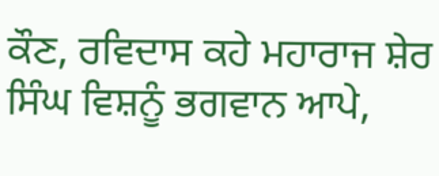ਕੌਣ, ਰਵਿਦਾਸ ਕਹੇ ਮਹਾਰਾਜ ਸ਼ੇਰ ਸਿੰਘ ਵਿਸ਼ਨੂੰ ਭਗਵਾਨ ਆਪੇ,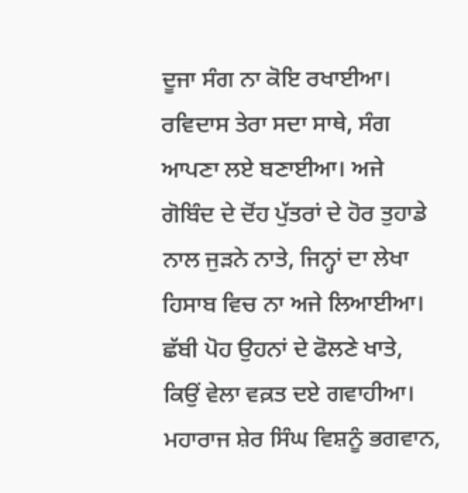ਦੂਜਾ ਸੰਗ ਨਾ ਕੋਇ ਰਖਾਈਆ। ਰਵਿਦਾਸ ਤੇਰਾ ਸਦਾ ਸਾਥੇ, ਸੰਗ ਆਪਣਾ ਲਏ ਬਣਾਈਆ। ਅਜੇ ਗੋਬਿੰਦ ਦੇ ਦੋਂਹ ਪੁੱਤਰਾਂ ਦੇ ਹੋਰ ਤੁਹਾਡੇ ਨਾਲ ਜੁੜਨੇ ਨਾਤੇ, ਜਿਨ੍ਹਾਂ ਦਾ ਲੇਖਾ ਹਿਸਾਬ ਵਿਚ ਨਾ ਅਜੇ ਲਿਆਈਆ। ਛੱਬੀ ਪੋਹ ਉਹਨਾਂ ਦੇ ਫੋਲਣੇ ਖਾਤੇ, ਕਿਉਂ ਵੇਲਾ ਵਕ਼ਤ ਦਏ ਗਵਾਹੀਆ। ਮਹਾਰਾਜ ਸ਼ੇਰ ਸਿੰਘ ਵਿਸ਼ਨੂੰ ਭਗਵਾਨ,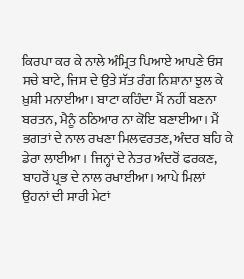ਕਿਰਪਾ ਕਰ ਕੇ ਨਾਲੇ ਅੰਮ੍ਰਿਤ ਪਿਆਏ ਆਪਣੇ ਓਸ ਸਚੇ ਬਾਟੇ, ਜਿਸ ਦੇ ਉਤੇ ਸੱਤ ਰੰਗ ਨਿਸ਼ਾਨਾ ਝੁਲ ਕੇ ਖ਼ੁਸ਼ੀ ਮਨਾਈਆ। ਬਾਟਾ ਕਹਿੰਦਾ ਮੈਂ ਨਹੀਂ ਬਣਨਾ ਬਰਤਨ, ਮੈਨੂੰ ਠਠਿਆਰ ਨਾ ਕੋਇ ਬਣਾਈਆ। ਮੈਂ ਭਗਤਾਂ ਦੇ ਨਾਲ ਰਖਣਾ ਮਿਲਵਰਤਣ, ਅੰਦਰ ਬਹਿ ਕੇ ਡੇਰਾ ਲਾਈਆ । ਜਿਨ੍ਹਾਂ ਦੇ ਨੇਤਰ ਅੰਦਰੋਂ ਫਰਕਣ, ਬਾਹਰੋਂ ਪ੍ਰਭ ਦੇ ਨਾਲ ਰਖਾਈਆ। ਆਪੇ ਮਿਲਾਂ ਉਹਨਾਂ ਦੀ ਸਾਰੀ ਮੇਟਾਂ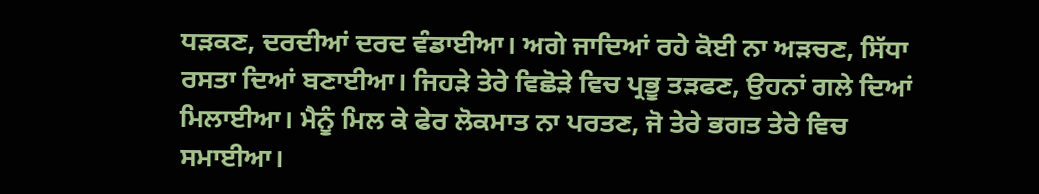ਧੜਕਣ, ਦਰਦੀਆਂ ਦਰਦ ਵੰਡਾਈਆ। ਅਗੇ ਜਾਦਿਆਂ ਰਹੇ ਕੋਈ ਨਾ ਅੜਚਣ, ਸਿੱਧਾ ਰਸਤਾ ਦਿਆਂ ਬਣਾਈਆ। ਜਿਹੜੇ ਤੇਰੇ ਵਿਛੋੜੇ ਵਿਚ ਪ੍ਰਭੂ ਤੜਫਣ, ਉਹਨਾਂ ਗਲੇ ਦਿਆਂ ਮਿਲਾਈਆ। ਮੈਨੂੰ ਮਿਲ ਕੇ ਫੇਰ ਲੋਕਮਾਤ ਨਾ ਪਰਤਣ, ਜੋ ਤੇਰੇ ਭਗਤ ਤੇਰੇ ਵਿਚ ਸਮਾਈਆ।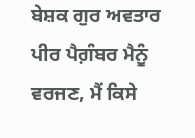ਬੇਸ਼ਕ ਗੁਰ ਅਵਤਾਰ ਪੀਰ ਪੈਗ਼ੰਬਰ ਮੈਨੂੰ ਵਰਜਣ, ਮੈਂ ਕਿਸੇ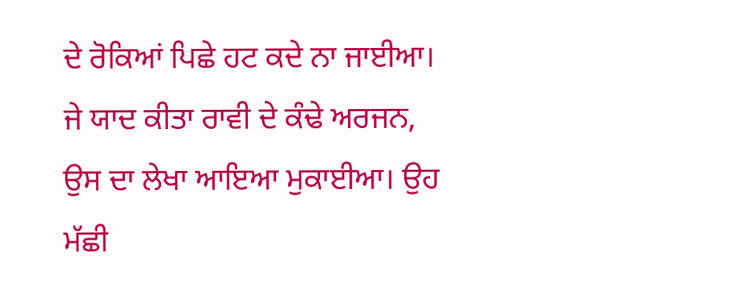ਦੇ ਰੋਕਿਆਂ ਪਿਛੇ ਹਟ ਕਦੇ ਨਾ ਜਾਈਆ। ਜੇ ਯਾਦ ਕੀਤਾ ਰਾਵੀ ਦੇ ਕੰਢੇ ਅਰਜਨ, ਉਸ ਦਾ ਲੇਖਾ ਆਇਆ ਮੁਕਾਈਆ। ਉਹ ਮੱਛੀ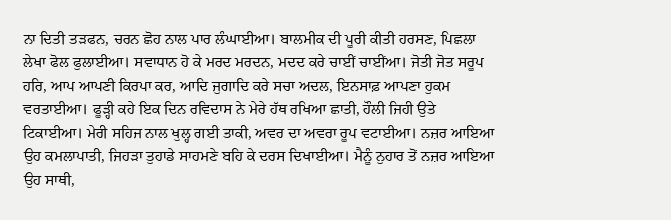ਨਾ ਦਿਤੀ ਤੜਫਨ, ਚਰਨ ਛੋਹ ਨਾਲ ਪਾਰ ਲੰਘਾਈਆ। ਬਾਲਮੀਕ ਦੀ ਪੂਰੀ ਕੀਤੀ ਹਰਸਣ, ਪਿਛਲਾ ਲੇਖਾ ਫੋਲ ਫੁਲਾਈਆ। ਸਵਾਧਾਨ ਹੋ ਕੇ ਮਰਦ ਮਰਦਨ, ਮਦਦ ਕਰੇ ਚਾਈਂ ਚਾਈਂਆ। ਜੋਤੀ ਜੋਤ ਸਰੂਪ ਹਰਿ, ਆਪ ਆਪਣੀ ਕਿਰਪਾ ਕਰ, ਆਦਿ ਜੁਗਾਦਿ ਕਰੇ ਸਚਾ ਅਦਲ, ਇਨਸਾਫ਼ ਆਪਣਾ ਹੁਕਮ ਵਰਤਾਈਆ। ਫੂੜ੍ਹੀ ਕਹੇ ਇਕ ਦਿਨ ਰਵਿਦਾਸ ਨੇ ਮੇਰੇ ਹੱਥ ਰਖਿਆ ਛਾਤੀ, ਹੌਲੀ ਜਿਹੀ ਉਤੇ ਟਿਕਾਈਆ। ਮੇਰੀ ਸਹਿਜ ਨਾਲ ਖੁਲ੍ਹ ਗਈ ਤਾਕੀ, ਅਵਰ ਦਾ ਅਵਰਾ ਰੂਪ ਵਟਾਈਆ। ਨਜ਼ਰ ਆਇਆ ਉਹ ਕਮਲਾਪਾਤੀ, ਜਿਹੜਾ ਤੁਹਾਡੇ ਸਾਹਮਣੇ ਬਹਿ ਕੇ ਦਰਸ ਦਿਖਾਈਆ। ਮੈਨੂੰ ਨੁਹਾਰ ਤੋਂ ਨਜ਼ਰ ਆਇਆ ਉਹ ਸਾਥੀ,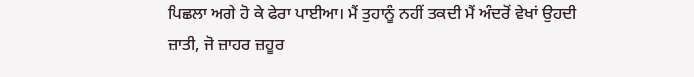ਪਿਛਲਾ ਅਗੇ ਹੋ ਕੇ ਫੇਰਾ ਪਾਈਆ। ਮੈਂ ਤੁਹਾਨੂੰ ਨਹੀਂ ਤਕਦੀ ਮੈਂ ਅੰਦਰੋਂ ਵੇਖਾਂ ਉਹਦੀ ਜ਼ਾਤੀ, ਜੋ ਜ਼ਾਹਰ ਜ਼ਹੂਰ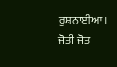ਰੁਸ਼ਨਾਈਆ। ਜੋਤੀ ਜੋਤ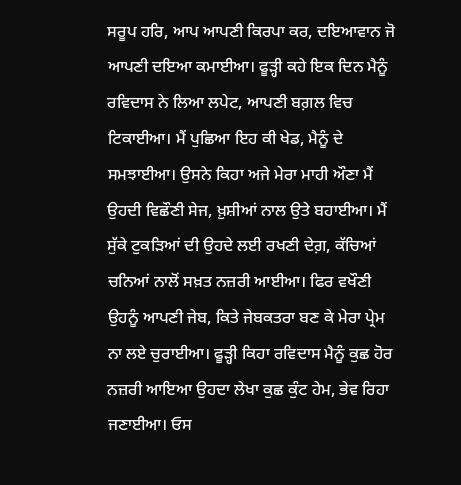ਸਰੂਪ ਹਰਿ, ਆਪ ਆਪਣੀ ਕਿਰਪਾ ਕਰ, ਦਇਆਵਾਨ ਜੋ ਆਪਣੀ ਦਇਆ ਕਮਾਈਆ। ਫੂੜ੍ਹੀ ਕਹੇ ਇਕ ਦਿਨ ਮੈਨੂੰ ਰਵਿਦਾਸ ਨੇ ਲਿਆ ਲਪੇਟ, ਆਪਣੀ ਬਗ਼ਲ ਵਿਚ ਟਿਕਾਈਆ। ਮੈਂ ਪੁਛਿਆ ਇਹ ਕੀ ਖੇਡ, ਮੈਨੂੰ ਦੇ ਸਮਝਾਈਆ। ਉਸਨੇ ਕਿਹਾ ਅਜੇ ਮੇਰਾ ਮਾਹੀ ਔਣਾ ਮੈਂ ਉਹਦੀ ਵਿਛੌਣੀ ਸੇਜ, ਖ਼ੁਸ਼ੀਆਂ ਨਾਲ ਉਤੇ ਬਹਾਈਆ। ਮੈਂ ਸੁੱਕੇ ਟੁਕੜਿਆਂ ਦੀ ਉਹਦੇ ਲਈ ਰਖਣੀ ਦੇਗ਼, ਕੱਚਿਆਂ ਚਨਿਆਂ ਨਾਲੋਂ ਸਖ਼ਤ ਨਜ਼ਰੀ ਆਈਆ। ਫਿਰ ਵਖੌਣੀ ਉਹਨੂੰ ਆਪਣੀ ਜੇਬ, ਕਿਤੇ ਜੇਬਕਤਰਾ ਬਣ ਕੇ ਮੇਰਾ ਪ੍ਰੇਮ ਨਾ ਲਏ ਚੁਰਾਈਆ। ਫੂੜ੍ਹੀ ਕਿਹਾ ਰਵਿਦਾਸ ਮੈਨੂੰ ਕੁਛ ਹੋਰ ਨਜ਼ਰੀ ਆਇਆ ਉਹਦਾ ਲੇਖਾ ਕੁਛ ਕੁੰਟ ਹੇਮ, ਭੇਵ ਰਿਹਾ ਜਣਾਈਆ। ਓਸ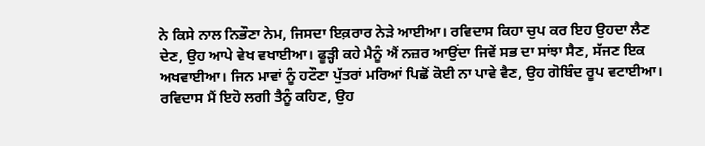ਨੇ ਕਿਸੇ ਨਾਲ ਨਿਭੌਣਾ ਨੇਮ, ਜਿਸਦਾ ਇਕ਼ਰਾਰ ਨੇੜੇ ਆਈਆ। ਰਵਿਦਾਸ ਕਿਹਾ ਚੁਪ ਕਰ ਇਹ ਉਹਦਾ ਲੈਣ ਦੇਣ, ਉਹ ਆਪੇ ਵੇਖ ਵਖਾਈਆ। ਫੂੜ੍ਹੀ ਕਹੇ ਮੈਨੂੰ ਐਂ ਨਜ਼ਰ ਆਉਂਦਾ ਜਿਵੇਂ ਸਭ ਦਾ ਸਾਂਝਾ ਸੈਣ, ਸੱਜਣ ਇਕ ਅਖਵਾਈਆ। ਜਿਨ ਮਾਵਾਂ ਨੂੰ ਹਟੌਣਾ ਪੁੱਤਰਾਂ ਮਰਿਆਂ ਪਿਛੋਂ ਕੋਈ ਨਾ ਪਾਵੇ ਵੈਣ, ਉਹ ਗੋਬਿੰਦ ਰੂਪ ਵਟਾਈਆ। ਰਵਿਦਾਸ ਮੈਂ ਇਹੋ ਲਗੀ ਤੈਨੂੰ ਕਹਿਣ, ਉਹ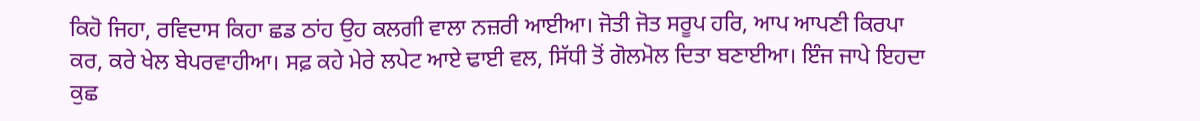ਕਿਹੋ ਜਿਹਾ, ਰਵਿਦਾਸ ਕਿਹਾ ਛਡ ਠਾਂਹ ਉਹ ਕਲਗੀ ਵਾਲਾ ਨਜ਼ਰੀ ਆਈਆ। ਜੋਤੀ ਜੋਤ ਸਰੂਪ ਹਰਿ, ਆਪ ਆਪਣੀ ਕਿਰਪਾ ਕਰ, ਕਰੇ ਖੇਲ ਬੇਪਰਵਾਹੀਆ। ਸਫ਼ ਕਹੇ ਮੇਰੇ ਲਪੇਟ ਆਏ ਢਾਈ ਵਲ, ਸਿੱਧੀ ਤੋਂ ਗੋਲਮੋਲ ਦਿਤਾ ਬਣਾਈਆ। ਇੰਜ ਜਾਪੇ ਇਹਦਾ ਕੁਛ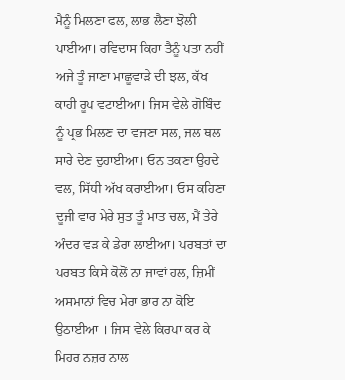ਮੈਨੂੰ ਮਿਲਣਾ ਫਲ, ਲਾਭ ਲੈਣਾ ਝੋਲੀ ਪਾਈਆ। ਰਵਿਦਾਸ ਕਿਹਾ ਤੈਨੂੰ ਪਤਾ ਨਹੀਂ ਅਜੇ ਤੂੰ ਜਾਣਾ ਮਾਛੂਵਾੜੇ ਦੀ ਝਲ, ਕੱਖ ਕਾਹੀ ਰੂਪ ਵਟਾਈਆ। ਜਿਸ ਵੇਲੇ ਗੋਬਿੰਦ ਨੂੰ ਪ੍ਰਭ ਮਿਲਣ ਦਾ ਵਜਣਾ ਸਲ, ਜਲ ਥਲ ਸਾਰੇ ਦੇਣ ਦੁਹਾਈਆ। ਓਨ ਤਕਣਾ ਉਹਦੇ ਵਲ, ਸਿੱਧੀ ਅੱਖ ਕਰਾਈਆ। ਓਸ ਕਹਿਣਾ ਦੂਜੀ ਵਾਰ ਮੇਰੇ ਸੁਤ ਤੂੰ ਮਾਤ ਚਲ, ਮੈਂ ਤੇਰੇ ਅੰਦਰ ਵੜ ਕੇ ਡੇਰਾ ਲਾਈਆ। ਪਰਬਤਾਂ ਦਾ ਪਰਬਤ ਕਿਸੇ ਕੋਲੋਂ ਨਾ ਜਾਵਾਂ ਹਲ, ਜ਼ਿਮੀਂ ਅਸਮਾਨਾਂ ਵਿਚ ਮੇਰਾ ਭਾਰ ਨਾ ਕੋਇ ਉਠਾਈਆ । ਜਿਸ ਵੇਲੇ ਕਿਰਪਾ ਕਰ ਕੇ ਮਿਹਰ ਨਜ਼ਰ ਨਾਲ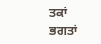ਤਕਾਂ ਭਗਤਾਂ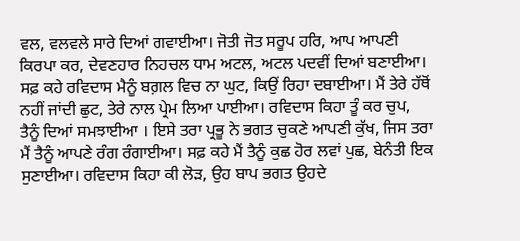ਵਲ, ਵਲਵਲੇ ਸਾਰੇ ਦਿਆਂ ਗਵਾਈਆ। ਜੋਤੀ ਜੋਤ ਸਰੂਪ ਹਰਿ, ਆਪ ਆਪਣੀ ਕਿਰਪਾ ਕਰ, ਦੇਵਣਹਾਰ ਨਿਹਚਲ ਧਾਮ ਅਟਲ, ਅਟਲ ਪਦਵੀਂ ਦਿਆਂ ਬਣਾਈਆ। ਸਫ਼ ਕਹੇ ਰਵਿਦਾਸ ਮੈਨੂੰ ਬਗ਼ਲ ਵਿਚ ਨਾ ਘੁਟ, ਕਿਉਂ ਰਿਹਾ ਦਬਾਈਆ। ਮੈਂ ਤੇਰੇ ਹੱਥੋਂ ਨਹੀਂ ਜਾਂਦੀ ਛੁਟ, ਤੇਰੇ ਨਾਲ ਪ੍ਰੇਮ ਲਿਆ ਪਾਈਆ। ਰਵਿਦਾਸ ਕਿਹਾ ਤੂੰ ਕਰ ਚੁਪ, ਤੈਨੂੰ ਦਿਆਂ ਸਮਝਾਈਆ । ਇਸੇ ਤਰਾ ਪ੍ਰਭੂ ਨੇ ਭਗਤ ਚੁਕਣੇ ਆਪਣੀ ਕੁੱਖ, ਜਿਸ ਤਰਾ ਮੈਂ ਤੈਨੂੰ ਆਪਣੇ ਰੰਗ ਰੰਗਾਈਆ। ਸਫ਼ ਕਹੇ ਮੈਂ ਤੈਨੂੰ ਕੁਛ ਹੋਰ ਲਵਾਂ ਪੁਛ, ਬੇਨੰਤੀ ਇਕ ਸੁਣਾਈਆ। ਰਵਿਦਾਸ ਕਿਹਾ ਕੀ ਲੋੜ, ਉਹ ਬਾਪ ਭਗਤ ਉਹਦੇ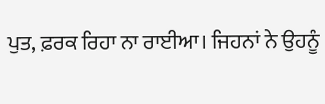ਪੁਤ, ਫ਼ਰਕ ਰਿਹਾ ਨਾ ਰਾਈਆ। ਜਿਹਨਾਂ ਨੇ ਉਹਨੂੰ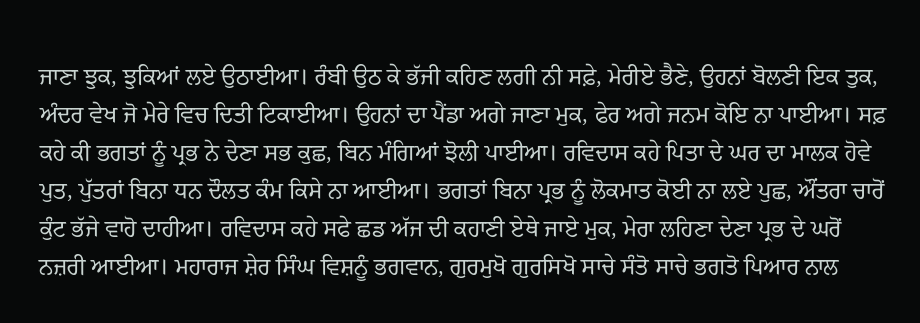ਜਾਣਾ ਝੁਕ, ਝੁਕਿਆਂ ਲਏ ਉਠਾਈਆ। ਰੰਬੀ ਉਠ ਕੇ ਭੱਜੀ ਕਹਿਣ ਲਗੀ ਨੀ ਸਫ਼ੇ, ਮੇਰੀਏ ਭੈਣੇ, ਉਹਨਾਂ ਬੋਲਣੀ ਇਕ ਤੁਕ, ਅੰਦਰ ਵੇਖ ਜੋ ਮੇਰੇ ਵਿਚ ਦਿਤੀ ਟਿਕਾਈਆ। ਉਹਨਾਂ ਦਾ ਪੈਂਡਾ ਅਗੇ ਜਾਣਾ ਮੁਕ, ਫੇਰ ਅਗੇ ਜਨਮ ਕੋਇ ਨਾ ਪਾਈਆ। ਸਫ਼ ਕਹੇ ਕੀ ਭਗਤਾਂ ਨੂੰ ਪ੍ਰਭ ਨੇ ਦੇਣਾ ਸਭ ਕੁਛ, ਬਿਨ ਮੰਗਿਆਂ ਝੋਲੀ ਪਾਈਆ। ਰਵਿਦਾਸ ਕਹੇ ਪਿਤਾ ਦੇ ਘਰ ਦਾ ਮਾਲਕ ਹੋਵੇ ਪੁਤ, ਪੁੱਤਰਾਂ ਬਿਨਾ ਧਨ ਦੌਲਤ ਕੰਮ ਕਿਸੇ ਨਾ ਆਈਆ। ਭਗਤਾਂ ਬਿਨਾ ਪ੍ਰਭ ਨੂੰ ਲੋਕਮਾਤ ਕੋਈ ਨਾ ਲਏ ਪੁਛ, ਔਂਤਰਾ ਚਾਰੋਂ ਕੁੰਟ ਭੱਜੇ ਵਾਹੋ ਦਾਹੀਆ। ਰਵਿਦਾਸ ਕਹੇ ਸਫੇ ਛਡ ਅੱਜ ਦੀ ਕਹਾਣੀ ਏਥੇ ਜਾਏ ਮੁਕ, ਮੇਰਾ ਲਹਿਣਾ ਦੇਣਾ ਪ੍ਰਭ ਦੇ ਘਰੋਂ ਨਜ਼ਰੀ ਆਈਆ। ਮਹਾਰਾਜ ਸ਼ੇਰ ਸਿੰਘ ਵਿਸ਼ਨੂੰ ਭਗਵਾਨ, ਗੁਰਮੁਖੋ ਗੁਰਸਿਖੋ ਸਾਚੇ ਸੰਤੋ ਸਾਚੇ ਭਗਤੋ ਪਿਆਰ ਨਾਲ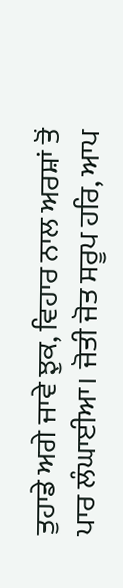ਤੁਹਾਡੇ ਅਗੇ ਜਾਵੇ ਝੁਕ, ਵਿਹਾਰ ਨਾਲ ਅਰਸ਼ਾਂ ਤੋਂ ਪਾਰ ਲੰਘਾਈਆ। ਜੋਤੀ ਜੋਤ ਸਰੂਪ ਹਰਿ, ਆਪ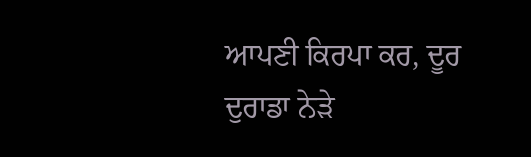ਆਪਣੀ ਕਿਰਪਾ ਕਰ, ਦੂਰ ਦੁਰਾਡਾ ਨੇੜੇ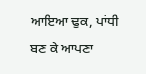ਆਇਆ ਢੁਕ, ਪਾਂਧੀ ਬਣ ਕੇ ਆਪਣਾ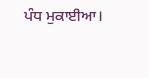ਪੰਧ ਮੁਕਾਈਆ।